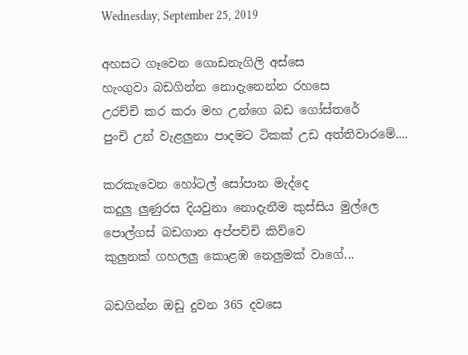Wednesday, September 25, 2019

අහසට ගෑවෙන ගොඩනැගිලි අස්සෙ
හැංගුවා බඩගින්න නොදැනෙන්න රහසෙ
උරච්චි කර කරා මහ උන්ගෙ බඩ ගෝස්තරේ
පුංචි උන් වැළලුනා පාදමට ටිකක් උඩ අත්තිවාරමේ....

කරකැවෙන හෝටල් සෝපාන මැද්දෙ
කදුලු ලුණුරස දියවුනා නොදැනීම කුස්සිය මුල්ලෙ
පොල්ගස් බඩගාන අප්පච්චි කිව්වෙ
කුලුනක් ගහලලු කොළඹ නෙලුමක් වාගේ...

බඩගින්න ඔඩු දුවන 365 දවසෙ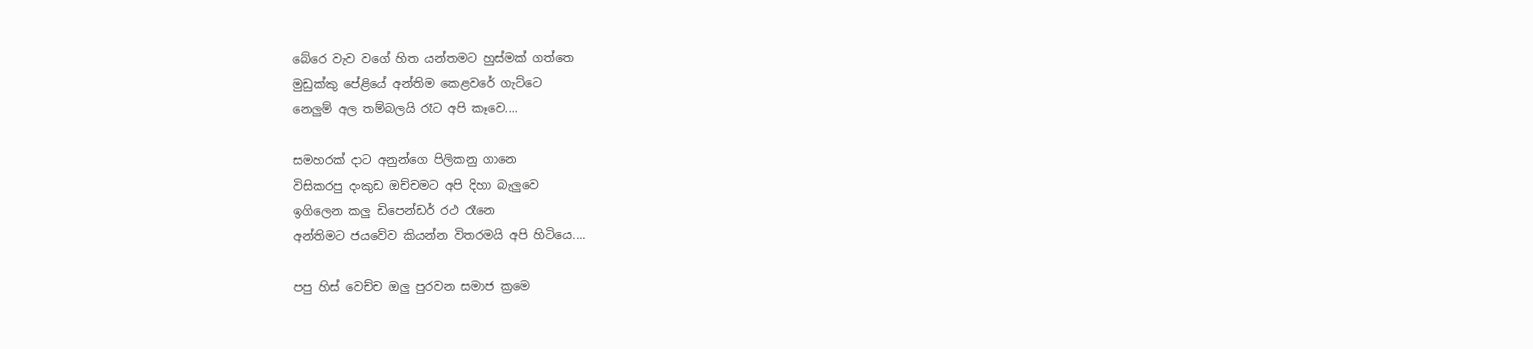බේරෙ වැව වගේ හිත යන්තමට හුස්මක් ගත්තෙ
මුඩුක්කු පේළියේ අන්තිම කෙළවරේ ගැට්ටෙ
නෙලුම් අල තම්බලයි රෑට අපි කෑවෙ....

සමහරක් දාට අනුන්ගෙ පිලිකනු ගානෙ
විසිකරපු දංකුඩ ඔච්චමට අපි දිහා බැලුවෙ
ඉගිලෙන කලු ඩිපෙන්ඩර් රථ රෑනෙ
අන්තිමට ජයවේව කියන්න විතරමයි අපි හිටියෙ....

පපු හිස් වෙච්ච ඔලු පුරවන සමාජ ක්‍රමෙ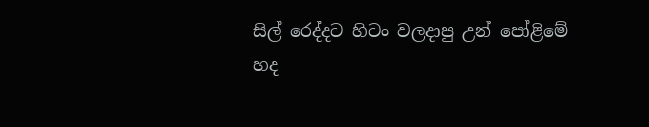සිල්‍ රෙද්දට හිටං වලදාපු උන් පෝළිමේ
හද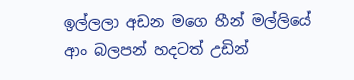ඉල්ලලා අඩන මගෙ හීන් මල්ලියේ
ආං බලපන් හදටත් උඩින්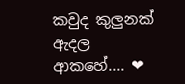කවුද කුලුනක් ඇදල ආකහේ.... ❤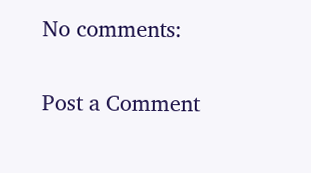No comments:

Post a Comment